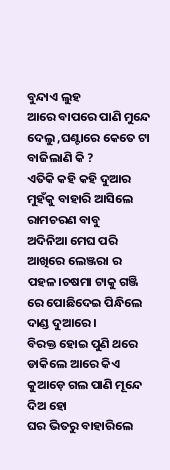ବୁନ୍ଦାଏ ଲୁହ
ଆରେ ବାପରେ ପାଣି ମୁନ୍ଦେ ଦେଲୁ ,ଘଣ୍ଟାରେ କେତେ ଟା ବାଜିଲାଣି କି ?
ଏତିକି କହି କହି ଦୁଆର ମୁହଁକୁ ବାହାରି ଆସିଲେ ରାମଚରଣ ବାବୁ
ଅଦିନିଆ ମେଘ ପରି ଆଖିରେ ଲେଞ୍ଜରା ର ପହଳ।ଚଷମା ଟାକୁ ଗଞ୍ଜି ରେ ପୋଛିଦେଇ ପିନ୍ଧିଲେ ଦାଣ୍ଡ ଦୁଆରେ ।
ବିରକ୍ତ ହୋଇ ପୁଣି ଥରେ ଡାକିଲେ ଆରେ କିଏ କୁଆଡ଼େ ଗଲ ପାଣି ମୂନ୍ଦେ ଦିଅ ହୋ
ଘର ଭିତରୁ ବାହାରିଲେ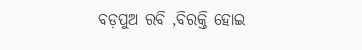ବଡ଼ପୁଅ ରବି ,ବିରକ୍ତି ହୋଇ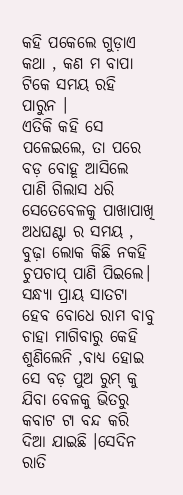କହି ପକେଲେ ଗୁଡ଼ାଏ କଥା , କଣ ମ ବାପା ଟିକେ ସମୟ ରହି ପାରୁନ ।
ଏତିକି କହି ସେ ପଳେଇଲେ, ତା ପରେ ବଡ଼ ବୋହୂ ଆସିଲେ ପାଣି ଗିଲାସ ଧରି ସେତେବେଳକୁ ପାଖାପାଖି ଅଧଘଣ୍ଟା ର ସମୟ , ବୁଢ଼ା ଲୋକ କିଛି ନକହି ଚୁପଚାପ୍ ପାଣି ପିଇଲେ। ସନ୍ଧ୍ୟା ପ୍ରାୟ ସାତଟା ହେବ ବୋଧେ ରାମ ବାବୁ ଚାହା ମାଗିବାରୁ କେହି ଶୁଣିଲେନି ,ବାଧ୍ୟ ହୋଇ ସେ ବଡ଼ ପୁଅ ରୁମ୍ କୁ ଯିବା ବେଳକୁ ଭିତରୁ କବାଟ ଟା ବନ୍ଦ କରି ଦିଆ ଯାଇଛି ।ସେଦିନ ରାତି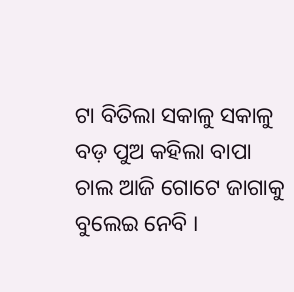ଟା ବିତିଲା ସକାଳୁ ସକାଳୁ ବଡ଼ ପୁଅ କହିଲା ବାପା ଚାଲ ଆଜି ଗୋଟେ ଜାଗାକୁ ବୁଲେଇ ନେବି ।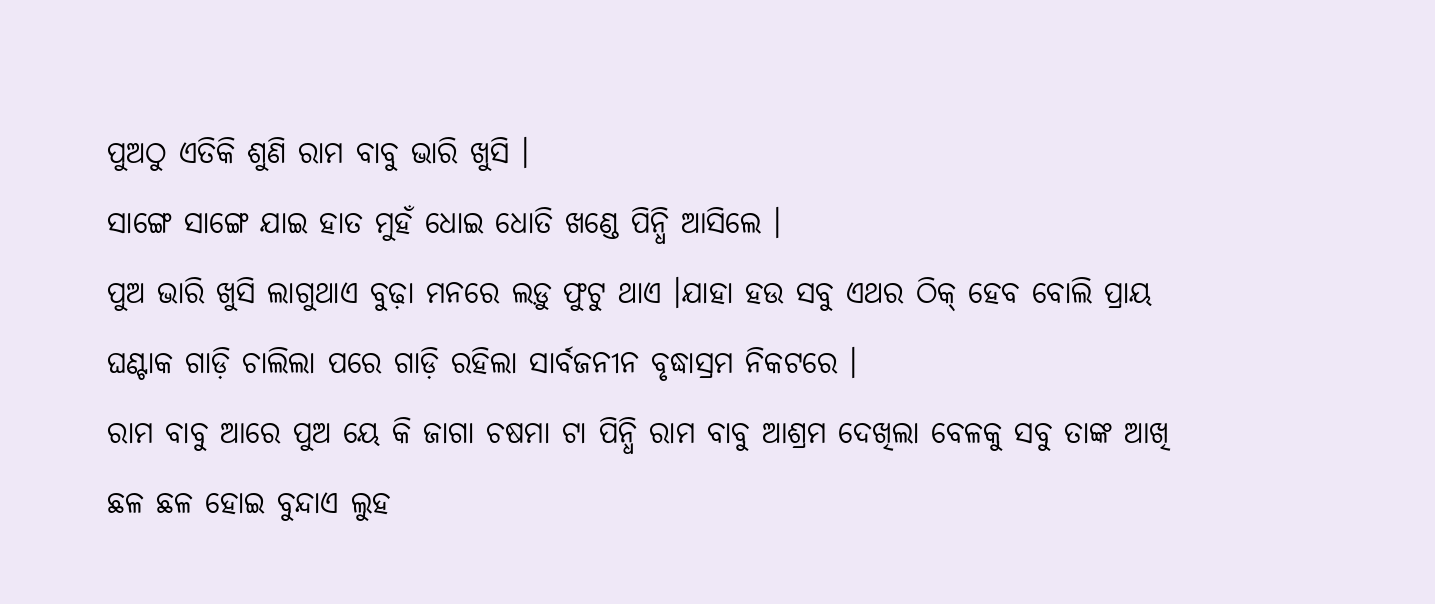ପୁଅଠୁ ଏତିକି ଶୁଣି ରାମ ବାବୁ ଭାରି ଖୁସି ।
ସାଙ୍ଗେ ସାଙ୍ଗେ ଯାଇ ହାତ ମୁହଁ ଧୋଇ ଧୋତି ଖଣ୍ଡେ ପିନ୍ଧି ଆସିଲେ ।
ପୁଅ ଭାରି ଖୁସି ଲାଗୁଥାଏ ବୁଢ଼ା ମନରେ ଲଡ଼ୁ ଫୁଟୁ ଥାଏ ।ଯାହା ହଉ ସବୁ ଏଥର ଠିକ୍ ହେବ ବୋଲି ପ୍ରାୟ ଘଣ୍ଟାକ ଗାଡ଼ି ଚାଲିଲା ପରେ ଗାଡ଼ି ରହିଲା ସାର୍ବଜନୀନ ବୃଦ୍ଧାସ୍ରମ ନିକଟରେ ।
ରାମ ବାବୁ ଆରେ ପୁଅ ୟେ କି ଜାଗା ଚଷମା ଟା ପିନ୍ଧି ରାମ ବାବୁ ଆଶ୍ରମ ଦେଖିଲା ବେଳକୁ ସବୁ ତାଙ୍କ ଆଖି ଛଳ ଛଳ ହୋଇ ବୁନ୍ଦାଏ ଲୁହ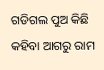ଗଡିଗଲ ପୁଅ କିଛି କହିବା ଆଗରୁ ରାମ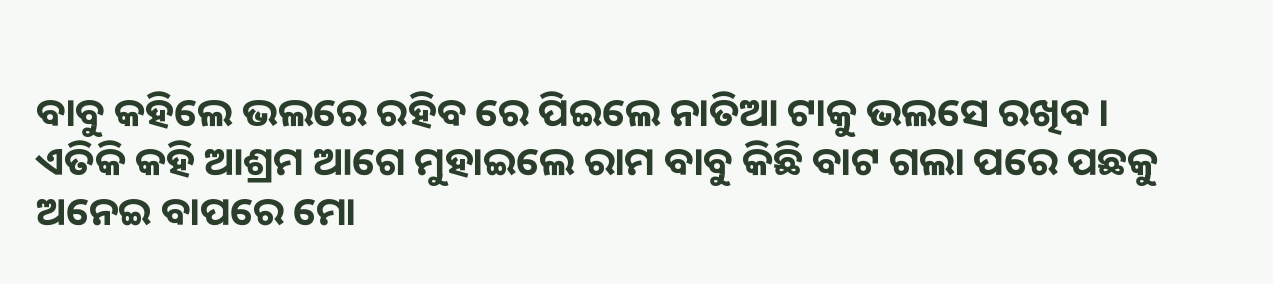ବାବୁ କହିଲେ ଭଲରେ ରହିବ ରେ ପିଇଲେ ନାତିଆ ଟାକୁ ଭଲସେ ରଖିବ । ଏତିକି କହି ଆଶ୍ରମ ଆଗେ ମୁହାଇଲେ ରାମ ବାବୁ କିଛି ବାଟ ଗଲା ପରେ ପଛକୁ ଅନେଇ ବାପରେ ମୋ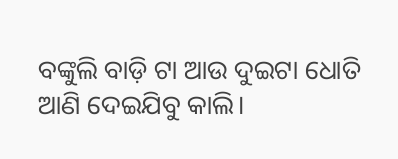ବଙ୍କୁଲି ବାଡ଼ି ଟା ଆଉ ଦୁଇଟା ଧୋତି ଆଣି ଦେଇଯିବୁ କାଲି।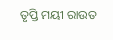ତୃପ୍ତି ମୟୀ ରାଉତ